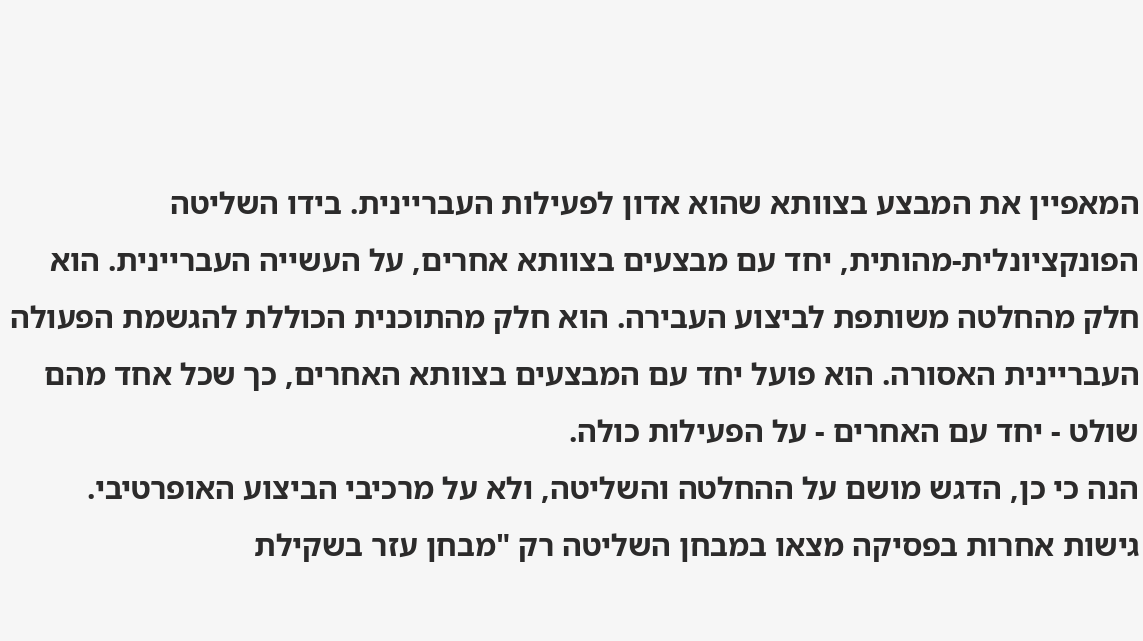המאפיין את המבצע בצוותא שהוא אדון לפעילות העבריינית. בידו השליטה הפונקציונלית-מהותית, יחד עם מבצעים בצוותא אחרים, על העשייה העבריינית. הוא חלק מהחלטה משותפת לביצוע העבירה. הוא חלק מהתוכנית הכוללת להגשמת הפעולה העבריינית האסורה. הוא פועל יחד עם המבצעים בצוותא האחרים, כך שכל אחד מהם שולט - יחד עם האחרים - על הפעילות כולה.
הנה כי כן, הדגש מושם על ההחלטה והשליטה, ולא על מרכיבי הביצוע האופרטיבי. גישות אחרות בפסיקה מצאו במבחן השליטה רק "מבחן עזר בשקילת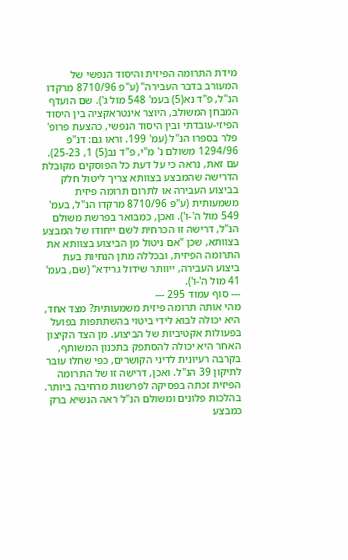מידת התרומה הפיזית והיסוד הנפשי של המעורב בדבר העבירה" (ע"פ 8710/96 מרקדו הנ"ל, פ"ד נא(5) בעמ' 548 מול ג'). שם הועדף המבחן המשולב, היוצר אינטראקציה בין היסוד הפיזי-עובדתי ובין היסוד הנפשי, כהצעת פרופ' פלר בספרו הנ"ל (עמ' 199. וראו גם: דנ"פ 1294/96 משולם נ' מ"י, פ"ד נב(5) 1, 25-23). עם זאת, נראה כי על דעת כל הפוסקים מקובלת הדרישה שהמבצע בצוותא צריך ליטול חלק בביצוע העבירה או לתרום תרומה פיזית משמעותית (ע"פ 8710/96 מרקדו הנ"ל, בעמ' 549 מול ה'-ו'). ואכן, כמבואר בפרשת משולם הנ"ל, דרישה זו הכרחית לשם ייחודו של המבצע בצוותא, שכן "אם ניטול מן הביצוע בצוותא את התרומה הפיזית, ובכללה מתן הנחיות בעת ביצוע העבירה, ייוותר שידול גרידא" (שם, בעמ' 41 מול ה'-ו').
--- סוף עמוד 295 ---
מהי אותה תרומה פיזית משמעותית? מצד אחד, היא יכולה לבוא לידי ביטוי בהשתתפות בפועל בפעולות אקטיביות של הביצוע. מן הצד הקיצון האחר היא יכולה להסתפק בתכנון המשותף, בקרבה רעיונית לדיני הקושרים, כפי שחלו עובר לתיקון 39 הנ"ל. ואכן, דרישה זו של התרומה הפיזית זכתה בפסיקה לפרשנות מרחיבה ביותר. בהלכות פלונים ומשולם הנ"ל ראה הנשיא ברק כמבצע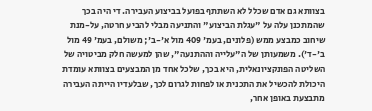בצוותא גם אדם שכלל לא השתתף בפועל בביצוע העבירה. די היה בכך שהמתכנן עלה על "עגלת הביצוע" והתניעה מבלי להביע חרטה, על-מנת שיחוב כמבצע ממש (פלונים, בעמ' 409 מול א'-ב'; משולם, בעמ' 49 מול ב'-ד'). משמעותן של ה"עלייה וההתנעה", שהן למעשה חלק מביטויה של השליטה הפונקציונאלית, היא בכך, שלכל אחד מן המבצעים בצוותא עומדת היכולת להכשיל את התכנית או לפחות לגרום לכך, שבלעדיו הייתה העבירה מתבצעת באופן אחר,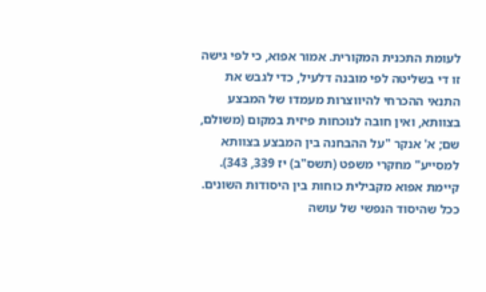לעומת התכנית המקורית. אמור אפוא, כי לפי גישה זו די בשליטה לפי מובנה דלעיל, כדי לגבש את התנאי ההכרחי להיווצרות מעמדו של המבצע בצוותא, ואין חובה לנוכחות פיזית במקום (משולם, שם; א' אנקר "על ההבחנה בין המבצע בצוותא למסייע" מחקרי משפט (תשס"ב) יז 339, 343). קיימת אפוא מקבילית כוחות בין היסודות השונים. ככל שהיסוד הנפשי של עושה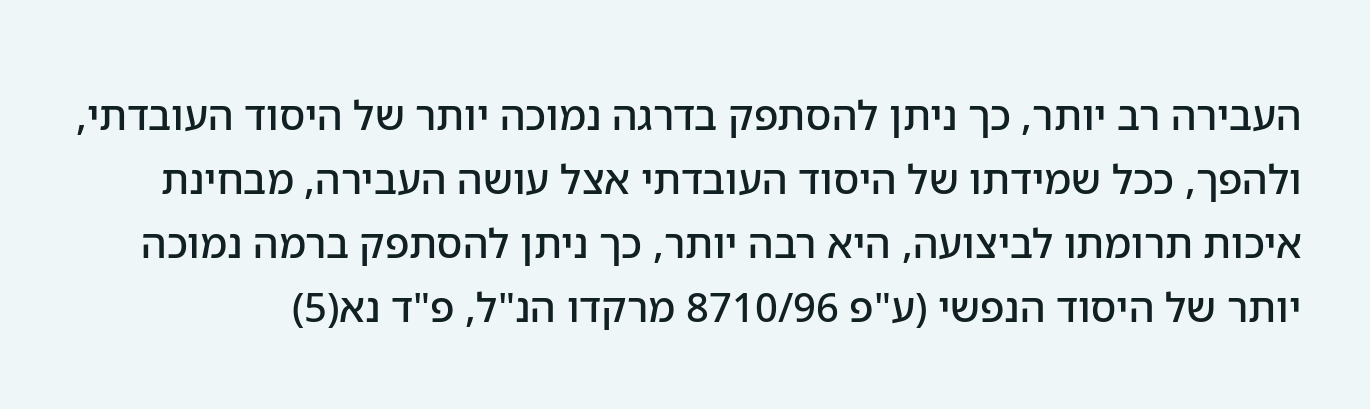העבירה רב יותר, כך ניתן להסתפק בדרגה נמוכה יותר של היסוד העובדתי, ולהפך, ככל שמידתו של היסוד העובדתי אצל עושה העבירה, מבחינת איכות תרומתו לביצועה, היא רבה יותר, כך ניתן להסתפק ברמה נמוכה יותר של היסוד הנפשי (ע"פ 8710/96 מרקדו הנ"ל, פ"ד נא(5)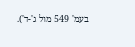בעמ' 549 מול ג'-ד').